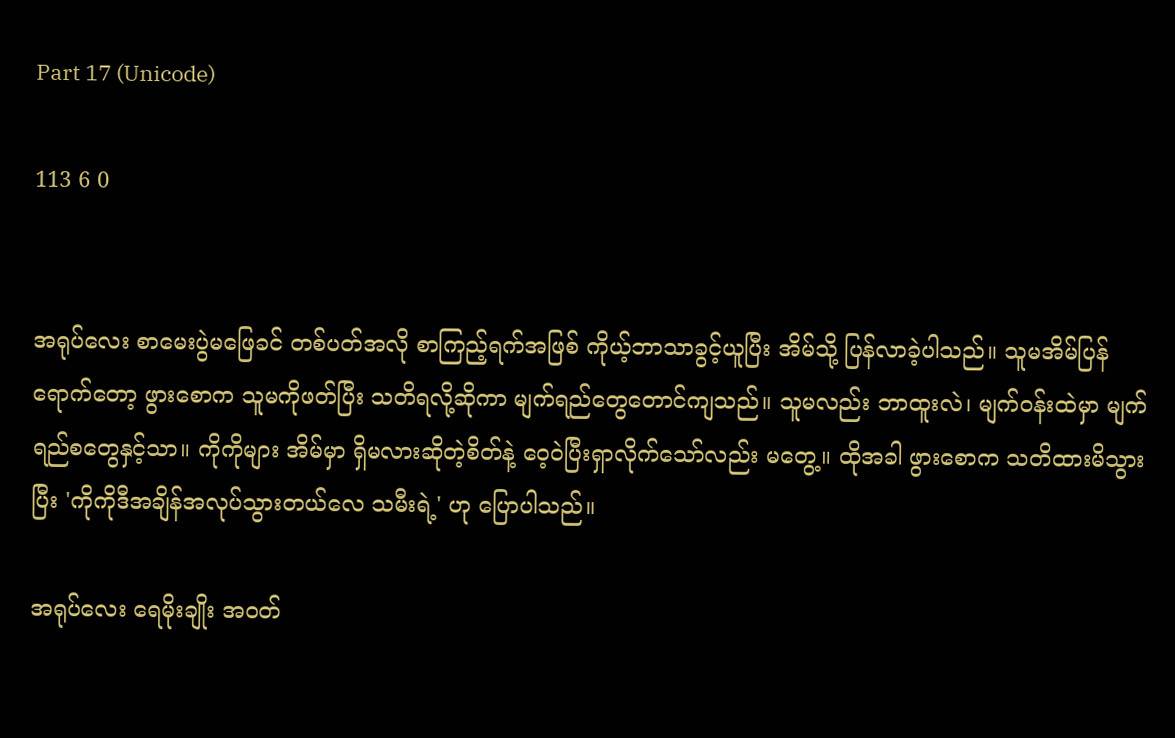Part 17 (Unicode)

113 6 0


အရုပ်လေး စာမေးပွဲမဖြေခင် တစ်ပတ်အလို စာကြည့်ရက်အဖြစ် ကိုယ့်ဘာသာခွင့်ယူပြီး အိမ်သို့ ပြန်လာခဲ့ပါသည်။ သူမအိမ်ပြန်ရောက်တော့ ဖွားစောက သူမကိုဖတ်ပြီး သတိရလို့ဆိုကာ မျက်ရည်တွေတောင်ကျသည်။ သူမလည်း ဘာထူးလဲ၊ မျက်ဝန်းထဲမှာ မျက်ရည်စတွေနှင့်သာ။ ကိုကိုများ အိမ်မှာ ရှိမလားဆိုတဲ့စိတ်နဲ့ ဝေ့ဝဲပြီးရှာလိုက်သော်လည်း မတွေ့။ ထိုအခါ ဖွားစောက သတိထားမိသွားပြီး 'ကိုကိုဒီအချိန်အလုပ်သွားတယ်လေ သမီးရဲ့' ဟု ပြောပါသည်။

အရုပ်လေး ရေမိုးချိုး အဝတ်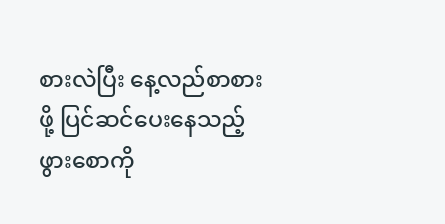စားလဲပြီး နေ့လည်စာစားဖို့ ပြင်ဆင်ပေးနေသည့် ဖွားစောကို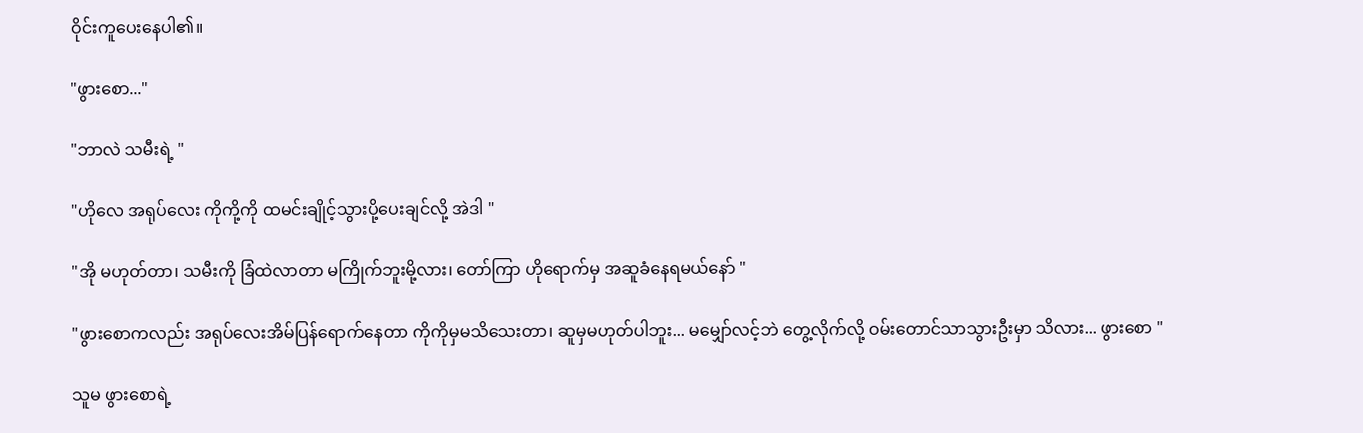ဝိုင်းကူပေးနေပါ၏။

"ဖွားစော..."

"ဘာလဲ သမီးရဲ့ "

"ဟိုလေ အရုပ်လေး ကိုကို့ကို ထမင်းချိုင့်သွားပို့ပေးချင်လို့ အဲဒါ "

"အို မဟုတ်တာ၊ သမီးကို ခြံထဲလာတာ မကြိုက်ဘူးမို့လား၊ တော်ကြာ ဟိုရောက်မှ အဆူခံနေရမယ်နော် "

"ဖွားစောကလည်း အရုပ်လေးအိမ်ပြန်ရောက်နေတာ ကိုကိုမှမသိသေးတာ၊ ဆူမှမဟုတ်ပါဘူး... မမျှော်လင့်ဘဲ တွေ့လိုက်လို့ ဝမ်းတောင်သာသွားဦးမှာ သိလား... ဖွားစော "

သူမ ဖွားစောရဲ့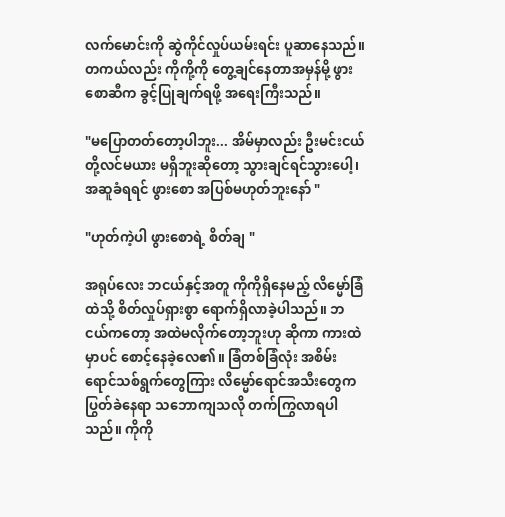လက်မောင်းကို ဆွဲကိုင်လှုပ်ယမ်းရင်း ပူဆာနေသည်။ တကယ်လည်း ကိုကို့ကို တွေ့ချင်နေတာအမှန်မို့ ဖွားစောဆီက ခွင့်ပြုချက်ရဖို့ အရေးကြီးသည်။

"မပြောတတ်တော့ပါဘူး... အိမ်မှာလည်း ဦးမင်းငယ်တို့လင်မယား မရှိဘူးဆိုတော့ သွားချင်ရင်သွားပေါ့၊ အဆူခံရရင် ဖွားစော အပြစ်မဟုတ်ဘူးနော် "

"ဟုတ်ကဲ့ပါ ဖွားစောရဲ့ စိတ်ချ "

အရုပ်လေး ဘငယ်နှင့်အတူ ကိုကိုရှိနေမည့် လိမ္မော်ခြံထဲသို့ စိတ်လှုပ်ရှားစွာ ရောက်ရှိလာခဲ့ပါသည်။ ဘငယ်ကတော့ အထဲမလိုက်တော့ဘူးဟု ဆိုကာ ကားထဲမှာပင် စောင့်နေခဲ့လေ၏။ ခြံတစ်ခြံလုံး အစိမ်းရောင်သစ်ရွက်တွေကြား လိမ္မော်ရောင်အသီးတွေက ပြွတ်ခဲနေရာ သဘောကျသလို တက်ကြွလာရပါသည်။ ကိုကို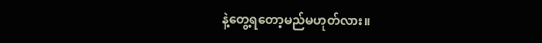နဲ့တွေ့ရတော့မည်မဟုတ်လား။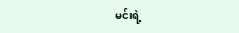မင်းရဲ့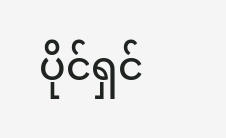ပိုင်ရှင်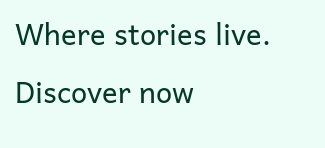Where stories live. Discover now